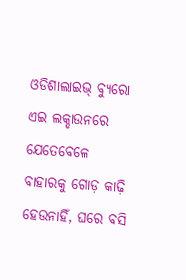ଓଡିଶାଲାଇଭ୍ ବ୍ୟୁରୋ
ଏଇ ଲକ୍ଡାଉନରେ ଯେତେବେଳେ ବାହାରକୁ ଗୋଡ଼ କାଢ଼ି ହେଉନାହିଁ, ଘରେ ବସି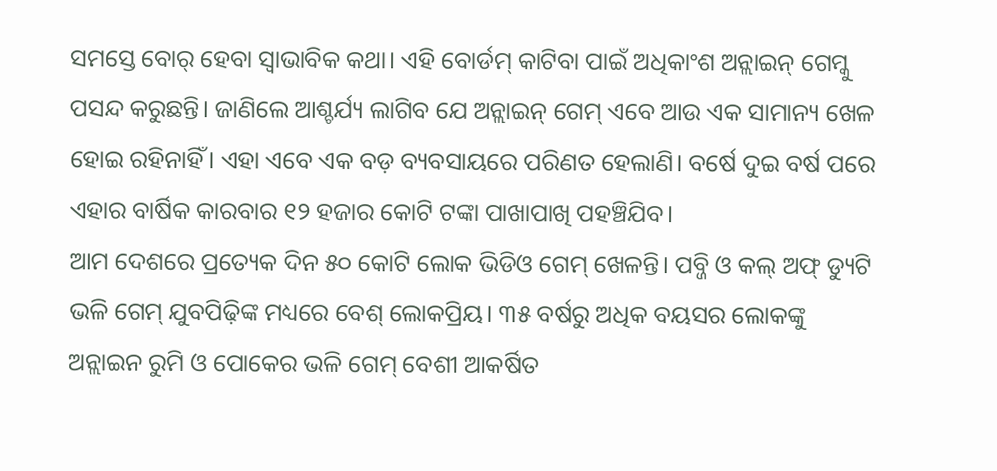ସମସ୍ତେ ବୋର୍ ହେବା ସ୍ୱାଭାବିକ କଥା। ଏହି ବୋର୍ଡମ୍ କାଟିବା ପାଇଁ ଅଧିକାଂଶ ଅନ୍ଲାଇନ୍ ଗେମ୍କୁ ପସନ୍ଦ କରୁଛନ୍ତି। ଜାଣିଲେ ଆଶ୍ଚର୍ଯ୍ୟ ଲାଗିବ ଯେ ଅନ୍ଲାଇନ୍ ଗେମ୍ ଏବେ ଆଉ ଏକ ସାମାନ୍ୟ ଖେଳ ହୋଇ ରହିନାହିଁ। ଏହା ଏବେ ଏକ ବଡ଼ ବ୍ୟବସାୟରେ ପରିଣତ ହେଲାଣି। ବର୍ଷେ ଦୁଇ ବର୍ଷ ପରେ ଏହାର ବାର୍ଷିକ କାରବାର ୧୨ ହଜାର କୋଟି ଟଙ୍କା ପାଖାପାଖି ପହଞ୍ଚିଯିବ।
ଆମ ଦେଶରେ ପ୍ରତ୍ୟେକ ଦିନ ୫୦ କୋଟି ଲୋକ ଭିଡିଓ ଗେମ୍ ଖେଳନ୍ତି। ପବ୍ଜି ଓ କଲ୍ ଅଫ୍ ଡ୍ୟୁଟି ଭଳି ଗେମ୍ ଯୁବପିଢ଼ିଙ୍କ ମଧ୍ୟରେ ବେଶ୍ ଲୋକପ୍ରିୟ। ୩୫ ବର୍ଷରୁ ଅଧିକ ବୟସର ଲୋକଙ୍କୁ ଅନ୍ଲାଇନ ରୁମି ଓ ପୋକେର ଭଳି ଗେମ୍ ବେଶୀ ଆକର୍ଷିତ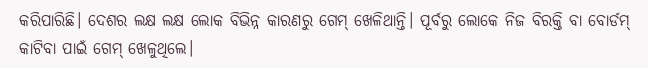କରିପାରିଛି। ଦେଶର ଲକ୍ଷ ଲକ୍ଷ ଲୋକ ବିଭିନ୍ନ କାରଣରୁ ଗେମ୍ ଖେଳିଥାନ୍ତି। ପୂର୍ବରୁ ଲୋକେ ନିଜ ବିରକ୍ତି ବା ବୋର୍ଡମ୍ କାଟିବା ପାଇଁ ଗେମ୍ ଖେଳୁଥିଲେ।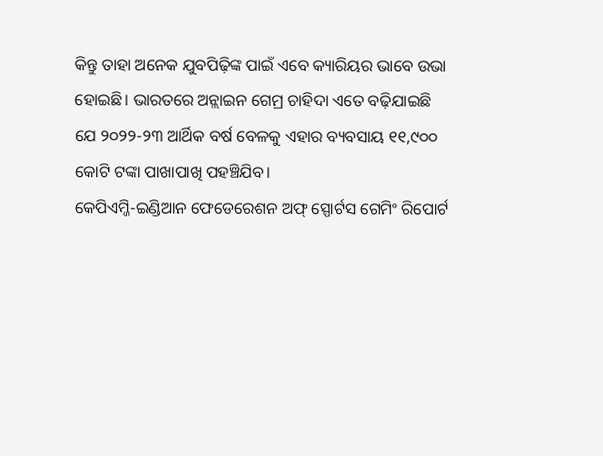କିନ୍ତୁ ତାହା ଅନେକ ଯୁବପିଢ଼ିଙ୍କ ପାଇଁ ଏବେ କ୍ୟାରିୟର ଭାବେ ଉଭା ହୋଇଛି। ଭାରତରେ ଅନ୍ଲାଇନ ଗେମ୍ର ଚାହିଦା ଏତେ ବଢ଼ିଯାଇଛି ଯେ ୨୦୨୨-୨୩ ଆର୍ଥିକ ବର୍ଷ ବେଳକୁ ଏହାର ବ୍ୟବସାୟ ୧୧,୯୦୦ କୋଟି ଟଙ୍କା ପାଖାପାଖି ପହଞ୍ଚିଯିବ।
କେପିଏମ୍ଜି-ଇଣ୍ଡିଆନ ଫେଡେରେଶନ ଅଫ୍ ସ୍ପୋର୍ଟସ ଗେମିଂ ରିପୋର୍ଟ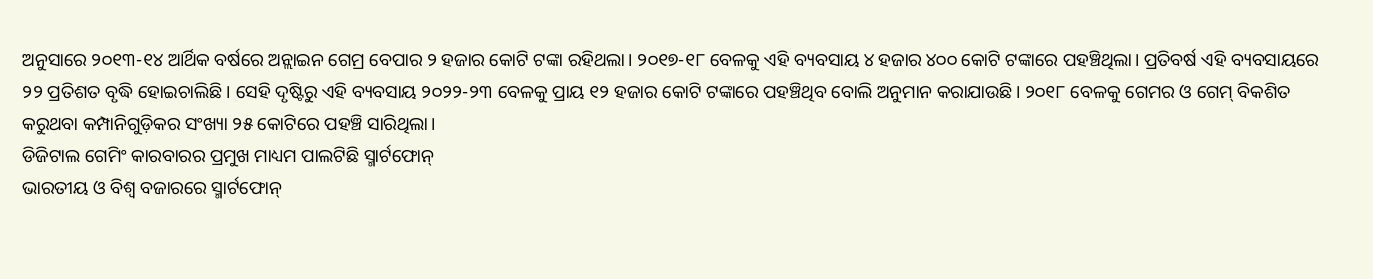ଅନୁସାରେ ୨୦୧୩-୧୪ ଆର୍ଥିକ ବର୍ଷରେ ଅନ୍ଲାଇନ ଗେମ୍ର ବେପାର ୨ ହଜାର କୋଟି ଟଙ୍କା ରହିଥଲା। ୨୦୧୭-୧୮ ବେଳକୁ ଏହି ବ୍ୟବସାୟ ୪ ହଜାର ୪୦୦ କୋଟି ଟଙ୍କାରେ ପହଞ୍ଚିଥିଲା। ପ୍ରତିବର୍ଷ ଏହି ବ୍ୟବସାୟରେ ୨୨ ପ୍ରତିଶତ ବୃଦ୍ଧି ହୋଇଚାଲିଛି। ସେହି ଦୃଷ୍ଟିରୁ ଏହି ବ୍ୟବସାୟ ୨୦୨୨-୨୩ ବେଳକୁ ପ୍ରାୟ ୧୨ ହଜାର କୋଟି ଟଙ୍କାରେ ପହଞ୍ଚିଥିବ ବୋଲି ଅନୁମାନ କରାଯାଉଛି। ୨୦୧୮ ବେଳକୁ ଗେମର ଓ ଗେମ୍ ବିକଶିତ କରୁଥବା କମ୍ପାନିଗୁଡ଼ିକର ସଂଖ୍ୟା ୨୫ କୋଟିରେ ପହଞ୍ଚି ସାରିଥିଲା।
ଡିଜିଟାଲ ଗେମିଂ କାରବାରର ପ୍ରମୁଖ ମାଧ୍ୟମ ପାଲଟିଛି ସ୍ମାର୍ଟଫୋନ୍
ଭାରତୀୟ ଓ ବିଶ୍ୱ ବଜାରରେ ସ୍ମାର୍ଟଫୋନ୍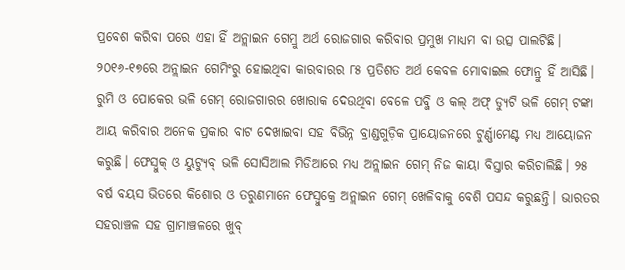ପ୍ରବେଶ କରିବା ପରେ ଏହା ହିଁ ଅନ୍ଲାଇନ ଗେମ୍ରୁ ଅର୍ଥ ରୋଜଗାର କରିବାର ପ୍ରମୁଖ ମାଧ୍ୟମ ବା ଉତ୍ସ ପାଲଟିଛି। ୨୦୧୬-୧୭ରେ ଅନ୍ଲାଇନ ଗେମିଂରୁ ହୋଇଥିବା କାରବାରର ୮୫ ପ୍ରତିଶତ ଅର୍ଥ କେବଳ ମୋବାଇଲ ଫୋନ୍ରୁ ହିଁ ଆସିଛି। ରୁମି ଓ ପୋକେର ଭଳି ଗେମ୍ ରୋଜଗାରର ଖୋରାକ ଦେଉଥିବା ବେଳେ ପବ୍ଜି ଓ କଲ୍ ଅଫ୍ ଡ୍ୟୁଟି ଭଳି ଗେମ୍ ଟଙ୍କା ଆୟ କରିବାର ଅନେକ ପ୍ରକାର ବାଟ ଦେଖାଇବା ସହ ବିଭିନ୍ନ ବ୍ରାଣ୍ଡଗୁଡ଼ିକ ପ୍ରାୟୋଜନରେ ଟୁର୍ଣ୍ଣାମେଣ୍ଟ ମଧ୍ୟ ଆୟୋଜନ କରୁଛି। ଫେସ୍ବୁକ୍ ଓ ୟୁଟ୍ୟୁବ୍ ଭଳି ସୋସିଆଲ ମିଡିଆରେ ମଧ୍ୟ ଅନ୍ଲାଇନ ଗେମ୍ ନିଜ କାୟା ବିସ୍ତାର କରିଚାଲିଛି। ୨୫ ବର୍ଷ ବୟସ ଭିତରେ କିଶୋର ଓ ତରୁଣମାନେ ଫେସ୍ବୁକ୍ରେ ଅନ୍ଲାଇନ ଗେମ୍ ଖେଳିବାକୁ ବେଶି ପସନ୍ଦ କରୁଛନ୍ତି। ଭାରତର ସହରାଞ୍ଚଳ ସହ ଗ୍ରାମାଞ୍ଚଳରେ ଖୁବ୍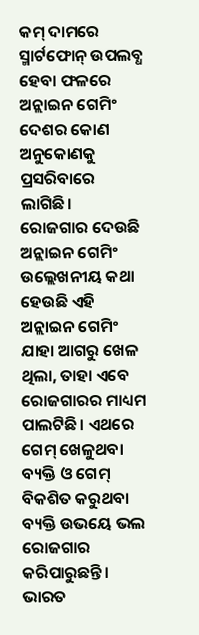କମ୍ ଦାମରେ ସ୍ମାର୍ଟଫୋନ୍ ଉପଲବ୍ଧ ହେବା ଫଳରେ ଅନ୍ଲାଇନ ଗେମିଂ ଦେଶର କୋଣ ଅନୁକୋଣକୁ ପ୍ରସରିବାରେ ଲାଗିଛି।
ରୋଜଗାର ଦେଉଛି ଅନ୍ଲାଇନ ଗେମିଂ
ଉଲ୍ଲେଖନୀୟ କଥା ହେଉଛି ଏହି ଅନ୍ଲାଇନ ଗେମିଂ ଯାହା ଆଗରୁ ଖେଳ ଥିଲା, ତାହା ଏବେ ରୋଜଗାରର ମାଧ୍ୟମ ପାଲଟିଛି। ଏଥରେ ଗେମ୍ ଖେଳୁଥବା ବ୍ୟକ୍ତି ଓ ଗେମ୍ ବିକଶିତ କରୁଥବା ବ୍ୟକ୍ତି ଉଭୟେ ଭଲ ରୋଜଗାର କରିପାରୁଛନ୍ତି। ଭାରତ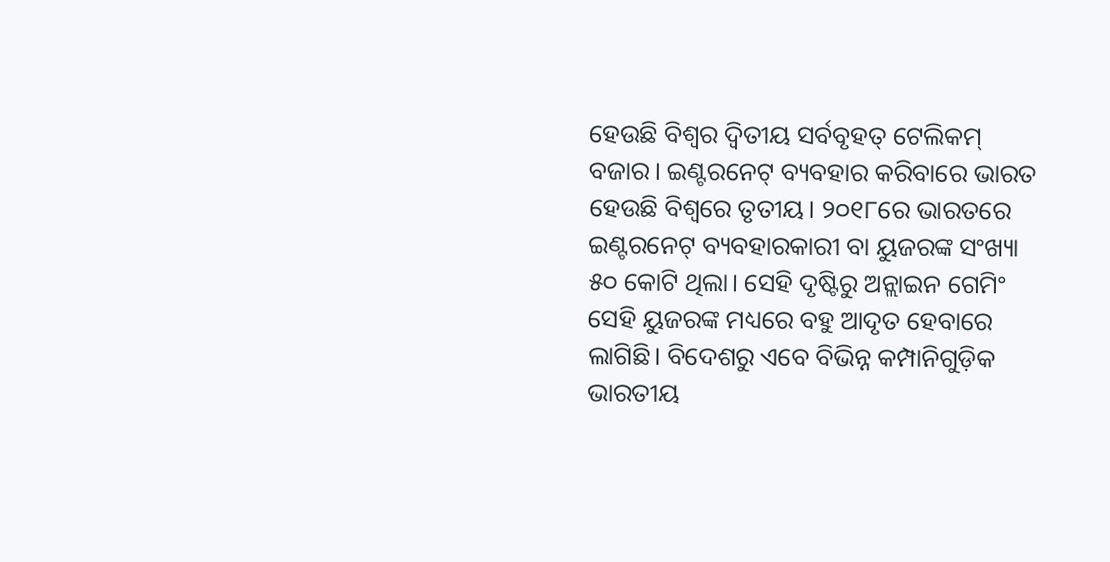ହେଉଛି ବିଶ୍ୱର ଦ୍ୱିତୀୟ ସର୍ବବୃହତ୍ ଟେଲିକମ୍ ବଜାର। ଇଣ୍ଟରନେଟ୍ ବ୍ୟବହାର କରିବାରେ ଭାରତ ହେଉଛି ବିଶ୍ବରେ ତୃତୀୟ। ୨୦୧୮ରେ ଭାରତରେ ଇଣ୍ଟରନେଟ୍ ବ୍ୟବହାରକାରୀ ବା ୟୁଜରଙ୍କ ସଂଖ୍ୟା ୫୦ କୋଟି ଥିଲା। ସେହି ଦୃଷ୍ଟିରୁ ଅନ୍ଲାଇନ ଗେମିଂ ସେହି ୟୁଜରଙ୍କ ମଧ୍ୟରେ ବହୁ ଆଦୃତ ହେବାରେ ଲାଗିଛି। ବିଦେଶରୁ ଏବେ ବିଭିନ୍ନ କମ୍ପାନିଗୁଡ଼ିକ ଭାରତୀୟ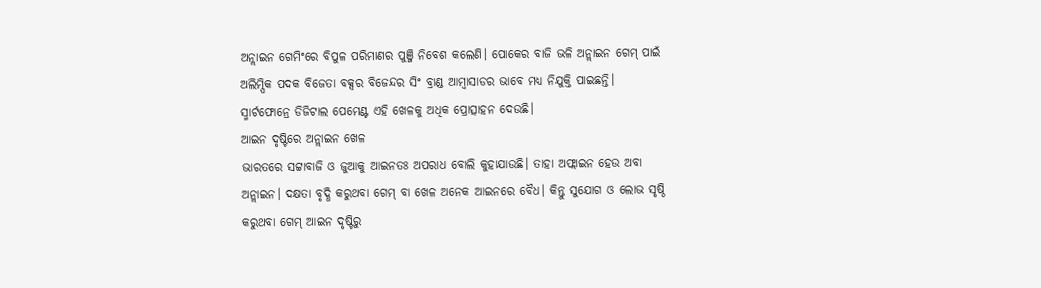ଅନ୍ଲାଇନ ଗେମିଂରେ ବିପୁଳ ପରିମାଣର ପୁଞ୍ଜି ନିବେଶ କଲେଣି। ପୋକେର ବାଜି ଭଳି ଅନ୍ଲାଇନ ଗେମ୍ ପାଇଁ ଅଲିମ୍ପିକ ପଦକ ବିଜେତା ବକ୍ସର ବିଜେନ୍ଦର ସିଂ ବ୍ରାଣ୍ଡ ଆମ୍ବାସାଡର ଭାବେ ମଧ୍ୟ ନିଯୁକ୍ତି ପାଇଛନ୍ତି। ସ୍ମାର୍ଟଫୋନ୍ରେ ଡିଜିଟାଲ ପେମେଣ୍ଟ ଏହି ଖେଳକୁ ଅଧିକ ପ୍ରୋତ୍ସାହନ ଦେଉଛି।
ଆଇନ ଦୃଷ୍ଟିରେ ଅନ୍ଲାଇନ ଖେଳ
ଭାରତରେ ସଟ୍ଟାବାଜି ଓ ଜୁଆକୁ ଆଇନତଃ ଅପରାଧ ବୋଲି କୁହାଯାଉଛି। ତାହା ଅଫ୍ଲାଇନ ହେଉ ଅବା ଅନ୍ଲାଇନ। ଦକ୍ଷତା ବୃଦ୍ଧି କରୁଥବା ଗେମ୍ ବା ଖେଳ ଅନେକ ଆଇନରେ ବୈଧ। କିନ୍ତୁ ସୁଯୋଗ ଓ ଲୋଭ ସୃଷ୍ଠି କରୁଥବା ଗେମ୍ ଆଇନ ଦୃଷ୍ଟିରୁ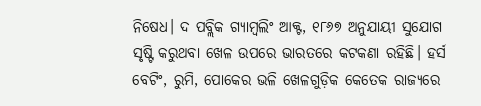ନିଷେଧ। ଦ ପବ୍ଲିକ ଗ୍ୟାମ୍ବଲିଂ ଆକ୍ଟ, ୧୮୬୭ ଅନୁଯାୟୀ ସୁଯୋଗ ସୃଷ୍ଟି କରୁଥବା ଖେଳ ଉପରେ ଭାରତରେ କଟକଣା ରହିଛି। ହର୍ସ ବେଟିଂ, ରୁମି, ପୋକେର ଭଳି ଖେଳଗୁଡ଼ିକ କେତେକ ରାଜ୍ୟରେ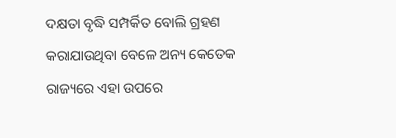ଦକ୍ଷତା ବୃଦ୍ଧି ସମ୍ପର୍କିତ ବୋଲି ଗ୍ରହଣ କରାଯାଉଥିବା ବେଳେ ଅନ୍ୟ କେତେକ ରାଜ୍ୟରେ ଏହା ଉପରେ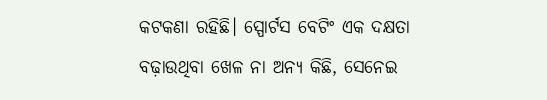କଟକଣା ରହିଛି। ସ୍ପୋର୍ଟସ ବେଟିଂ ଏକ ଦକ୍ଷତା ବଢ଼ାଉଥିବା ଖେଳ ନା ଅନ୍ୟ କିଛି, ସେନେଇ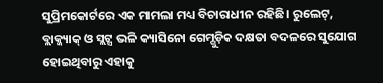ସୁପ୍ରିମକୋର୍ଟରେ ଏକ ମାମଲା ମଧ୍ୟ ବିଚାରାଧୀନ ରହିଛି। ରୁଲେଟ୍, ବ୍ଲାକ୍ଜ୍ୟାକ୍ ଓ ସ୍ଲଟ୍ସ ଭଳି କ୍ୟାସିନୋ ଗେମ୍ଗୁଡ଼ିକ ଦକ୍ଷତା ବଦଳରେ ସୁଯୋଗ ହୋଇଥିବାରୁ ଏହାକୁ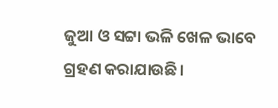ଜୁଆ ଓ ସଟ୍ଟା ଭଳି ଖେଳ ଭାବେ ଗ୍ରହଣ କରାଯାଉଛି।